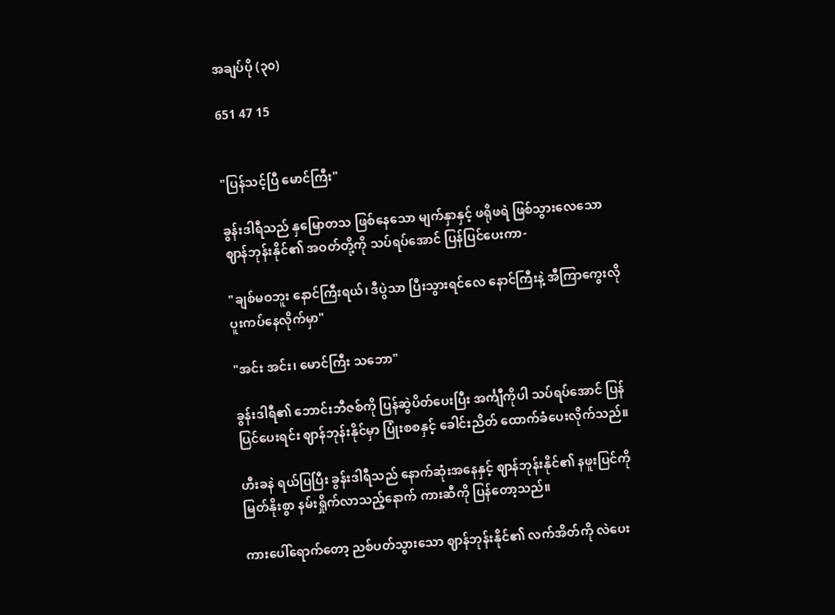အချပ်ပို (၃၀)

651 47 15


"ပြန်သင့်ပြီ မောင်ကြီး"

ခွန်းဒါရီသည် နှမြောတသ ဖြစ်နေသော မျက်နှာနှင့် ဖရိုဖရဲ ဖြစ်သွားလေသော ဈာန်ဘုန်းနိုင်၏ အဝတ်တို့ကို သပ်ရပ်အောင် ပြန်ပြင်ပေးကာ-

"ချစ်မဝဘူး နောင်ကြီးရယ်၊ ဒီပွဲသာ ပြီးသွားရင်လေ နောင်ကြီးနဲ့ အီကြာကွေးလို ပူးကပ်နေလိုက်မှာ"

"အင်း အင်း၊ မောင်ကြီး သဘော"

ခွန်းဒါရီ၏ ဘောင်းဘီဇစ်ကို ပြန်ဆွဲပိတ်ပေးပြီး အင်္ကျီကိုပါ သပ်ရပ်အောင် ပြန်ပြင်ပေးရင်း ဈာန်ဘုန်းနိုင်မှာ ပြုံးစစနှင့် ခေါင်းညိတ် ထောက်ခံပေးလိုက်သည်။

ဟီးခနဲ ရယ်ပြပြီး ခွန်းဒါရီသည် နောက်ဆုံးအနေနှင့် ဈာန်ဘုန်းနိုင်၏ နဖူးပြင်ကို မြတ်နိုးစွာ နမ်းရှိုက်လာသည့်နောက် ကားဆီကို ပြန်တော့သည်။

ကားပေါ်ရောက်တော့ ညစ်ပတ်သွားသော ဈာန်ဘုန်းနိုင်၏ လက်အိတ်ကို လဲပေး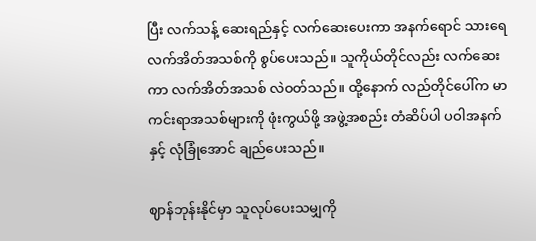ပြီး လက်သန့် ဆေးရည်နှင့် လက်ဆေးပေးကာ အနက်ရောင် သားရေ လက်အိတ်အသစ်ကို စွပ်ပေးသည်။ သူကိုယ်တိုင်လည်း လက်ဆေးကာ လက်အိတ်အသစ် လဲဝတ်သည်။ ထို့နောက် လည်တိုင်ပေါ်က မာကင်းရာအသစ်များကို ဖုံးကွယ်ဖို့ အဖွဲ့အစည်း တံဆိပ်ပါ ပဝါအနက်နှင့် လုံခြုံအောင် ချည်ပေးသည်။

ဈာန်ဘုန်းနိုင်မှာ သူလုပ်ပေးသမျှကို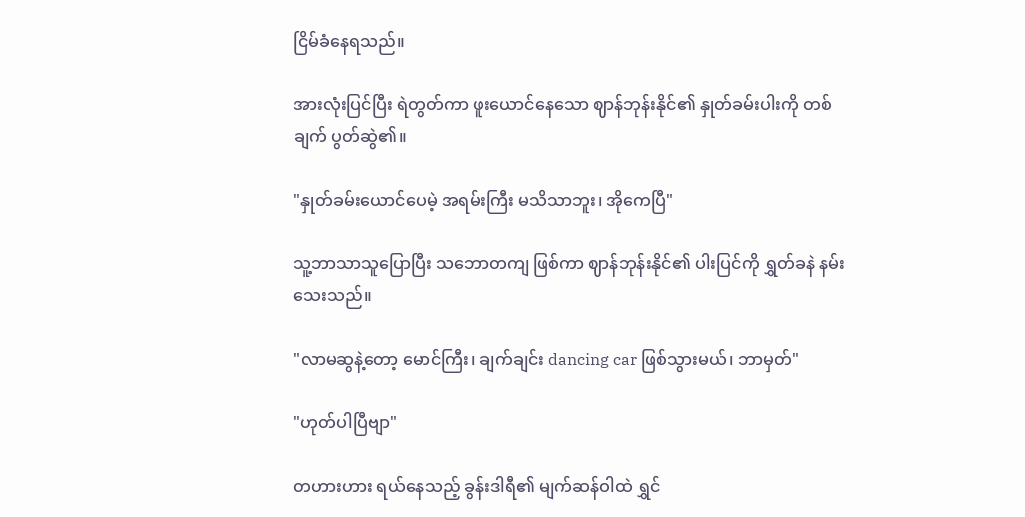ငြိမ်ခံနေရသည်။

အားလုံးပြင်ပြီး ရဲတွတ်ကာ ဖူးယောင်နေသော ဈာန်ဘုန်းနိုင်၏ နှုတ်ခမ်းပါးကို တစ်ချက် ပွတ်ဆွဲ၏။

"နှုတ်ခမ်းယောင်ပေမဲ့ အရမ်းကြီး မသိသာဘူး၊ အိုကေပြီ"

သူ့ဘာသာသူပြောပြီး သဘောတကျ ဖြစ်ကာ ဈာန်ဘုန်းနိုင်၏ ပါးပြင်ကို ရွှတ်ခနဲ နမ်းသေးသည်။

"လာမဆွနဲ့တော့ မောင်ကြီး၊ ချက်ချင်း dancing car ဖြစ်သွားမယ်၊ ဘာမှတ်"

"ဟုတ်ပါပြီဗျာ"

တဟားဟား ရယ်နေသည့် ခွန်းဒါရီ၏ မျက်ဆန်ဝါထဲ ရွှင်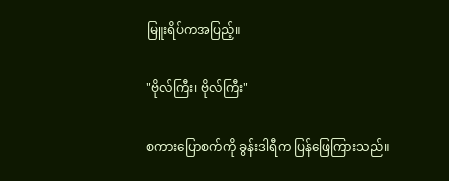မြူးရိပ်ကအပြည့်။

"ဗိုလ်ကြီး၊ ဗိုလ်ကြီး"

စကားပြောစက်ကို ခွန်းဒါရီက ပြန်ဖြေကြားသည်။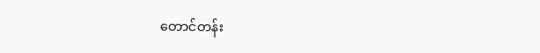တောင်တန်း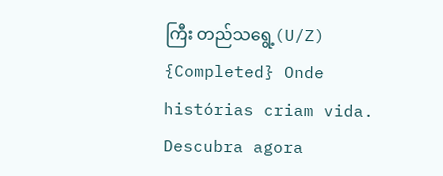ကြီး တည်သရွေ့(U/Z) {Completed} Onde histórias criam vida. Descubra agora